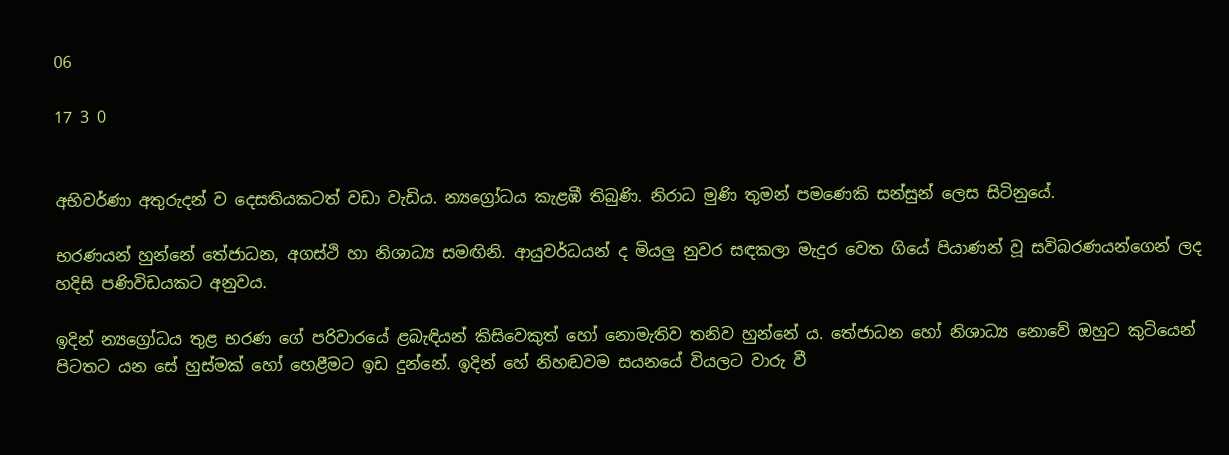06

17 3 0


අභිවර්ණා අතුරුදන් ව දෙසතියකටත් වඩා වැඩිය. න්‍යග්‍රෝධය කැළඹී තිබුණි. නිරාධ මුණි තුමන් පමණෙකි සන්සුන් ලෙස සිටිනුයේ.

භරණයන් හුන්නේ තේජාධන, අගස්ථි හා නිශාධ්‍ය සමඟිනි. ආයුවර්ධයන් ද මියලු නුවර සඳකලා මැදුර වෙත ගියේ පියාණන් වූ සවිබරණයන්ගෙන් ලද හදිසි පණිවිඩයකට අනුවය.

ඉදින් න්‍යග්‍රෝධය තුළ භරණ ගේ පරිවාරයේ ළබැඳියන් කිසිවෙකුත් හෝ නොමැතිව තනිව හුන්නේ ය. තේජාධන හෝ නිශාධ්‍ය නොවේ ඔහුට කුටියෙන් පිටතට යන සේ හුස්මක් හෝ හෙළීමට ඉඩ දුන්නේ. ඉදින් හේ නිහඬවම සයනයේ වියලට වාරු වී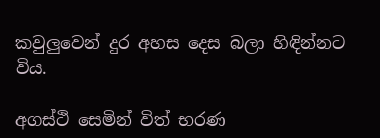කවුලුවෙන් දුර අහස දෙස බලා හිඳින්නට විය.

අගස්ථි සෙමින් විත් භරණ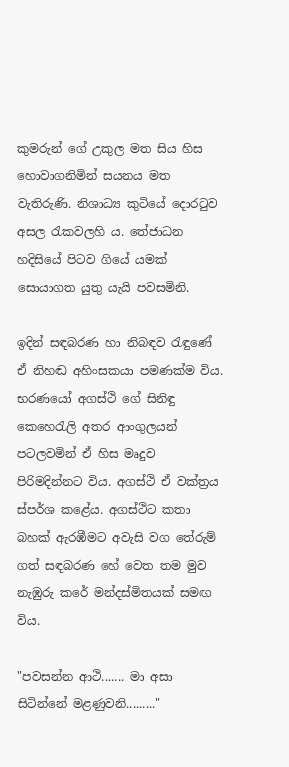කුමරුන් ගේ උකුල මත සිය හිස හොවාගනිමින් සයනය මත වැතිරුණි. නිශාධ්‍ය කුටියේ දොරටුව අසල රැකවලහි ය. තේජාධන හදිසියේ පිටව ගියේ යමක් සොයාගත යුතු යැයි පවසමිනි.

ඉදින් සඳබරණ හා නිබඳව රැඳුණේ ඒ නිහඬ අහිංසකයා පමණක්ම විය. භරණයෝ අගස්ථි ගේ සිනිඳු කෙහෙරැලි අතර ආංගුලයන් පටලවමින් ඒ හිස මෘදුව පිරිමදින්නට විය. අගස්ථි ඒ වක්ත්‍රය ස්පර්ශ කළේය. අගස්ථිට කතා බහක් ඇරඹීමට අවැසි වග තේරුම් ගත් සඳබරණ හේ වෙත තම මුව නැඹුරු කරේ මන්දස්මිතයක් සමඟ විය.

"පවසන්න ආථි....... මා අසා සිටින්නේ මළණුවනි........."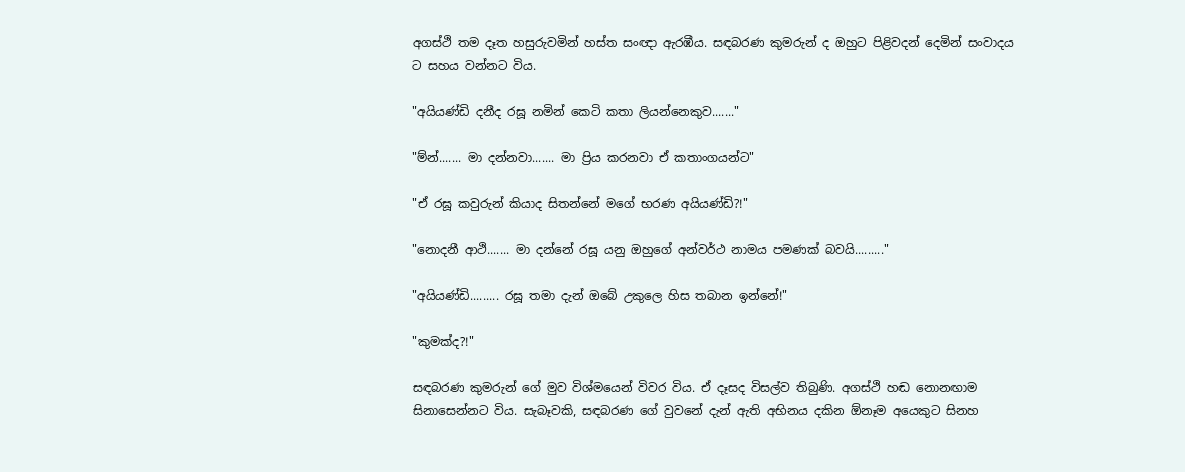අගස්ථි තම දෑත හසුරුවමින් හස්ත සංඥා ඇරඹීය. සඳබරණ කුමරුන් ද ඔහුට පිළිවදන් දෙමින් සංවාදය ට සහය වන්නට විය.

"අයියණ්ඩි දනීද රඝූ නමින් කෙටි කතා ලියන්නෙකුව......."

"ම්න්....... මා දන්නවා....... මා ප්‍රිය කරනවා ඒ කතාංගයන්ට"

"ඒ රඝූ කවුරුන් කියාද සිතන්නේ මගේ භරණ අයියණ්ඩි?!"

"නොදනී ආථි....... මා දන්නේ රඝූ යනු ඔහුගේ අන්වර්ථ නාමය පමණක් බවයි........."

"අයියණ්ඩි......... රඝූ තමා දැන් ඔබේ උකුලෙ හිස තබාන ඉන්නේ!"

"කුමක්ද?!"

සඳබරණ කුමරුන් ගේ මුව විශ්මයෙන් විවර විය. ඒ දෑසද විසල්ව තිබුණි. අගස්ථි හඬ නොනඟාම සිනාසෙන්නට විය. සැබෑවකි, සඳබරණ ගේ වුවනේ දැන් ඇති අභිනය දකින ඕනෑම අයෙකුට සිනහ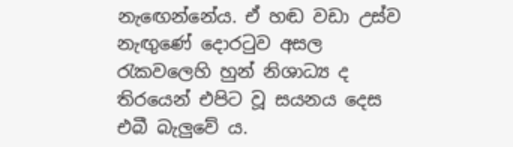නැඟෙන්නේය. ඒ හඬ වඩා උස්ව නැඟුණේ දොරටුව අසල රැකවලෙහි හුන් නිශාධ්‍ය ද තිරයෙන් එපිට වූ සයනය දෙස එබී බැලුවේ ය.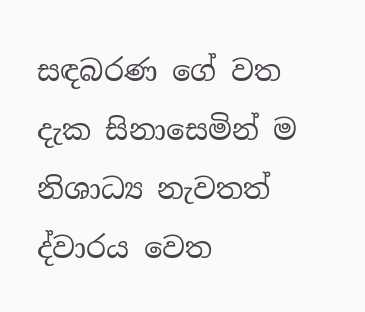සඳබරණ ගේ වත දැක සිනාසෙමින් ම නිශාධ්‍ය නැවතත් ද්වාරය වෙත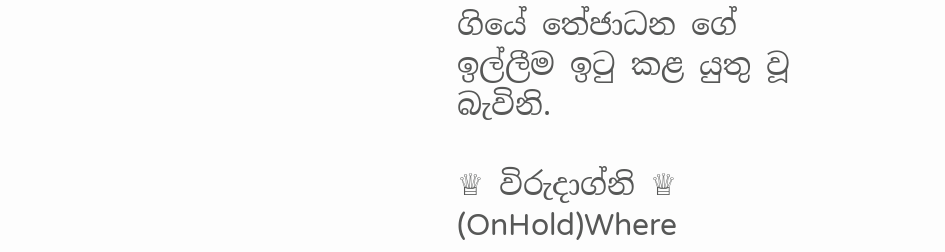ගියේ තේජාධන ගේ ඉල්ලීම ඉටු කළ යුතු වූ බැවිනි.

♕ විරුදාග්නි ♕ (OnHold)Where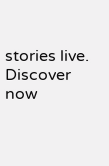stories live. Discover now